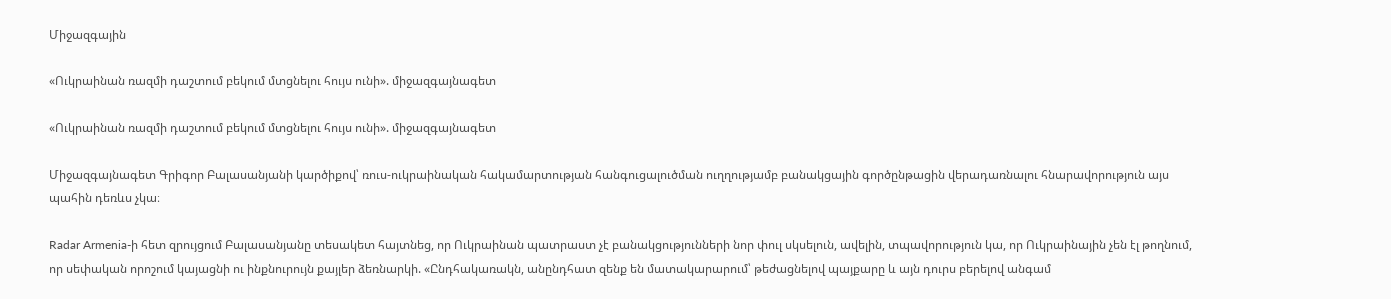Միջազգային

«Ուկրաինան ռազմի դաշտում բեկում մտցնելու հույս ունի». միջազգայնագետ

«Ուկրաինան ռազմի դաշտում բեկում մտցնելու հույս ունի». միջազգայնագետ

Միջազգայնագետ Գրիգոր Բալասանյանի կարծիքով՝ ռուս-ուկրաինական հակամարտության հանգուցալուծման ուղղությամբ բանակցային գործընթացին վերադառնալու հնարավորություն այս պահին դեռևս չկա։

Radar Armenia-ի հետ զրույցում Բալասանյանը տեսակետ հայտնեց, որ Ուկրաինան պատրաստ չէ բանակցությունների նոր փուլ սկսելուն, ավելին, տպավորություն կա, որ Ուկրաինային չեն էլ թողնում, որ սեփական որոշում կայացնի ու ինքնուրույն քայլեր ձեռնարկի. «Ընդհակառակն, անընդհատ զենք են մատակարարում՝ թեժացնելով պայքարը և այն դուրս բերելով անգամ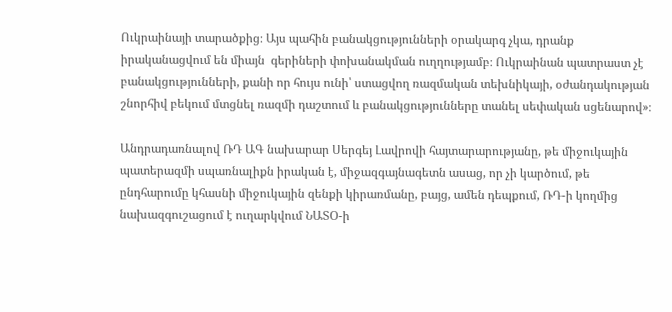Ուկրաինայի տարածքից։ Այս պահին բանակցությունների օրակարգ չկա, դրանք իրականացվում են միայն  գերիների փոխանակման ուղղությամբ։ Ուկրաինան պատրաստ չէ բանակցությունների, քանի որ հույս ունի՝ ստացվող ռազմական տեխնիկայի, օժանդակության շնորհիվ բեկում մտցնել ռազմի դաշտում և բանակցությունները տանել սեփական սցենարով»։

Անդրադառնալով ՌԴ ԱԳ նախարար Սերգեյ Լավրովի հայտարարությանը, թե միջուկային պատերազմի սպառնալիքն իրական է, միջազգայնագետն ասաց, որ չի կարծում, թե ընդհարումը կհասնի միջուկային զենքի կիրառմանը, բայց, ամեն դեպքում, ՌԴ-ի կողմից նախազգուշացում է ուղարկվում ՆԱՏՕ-ի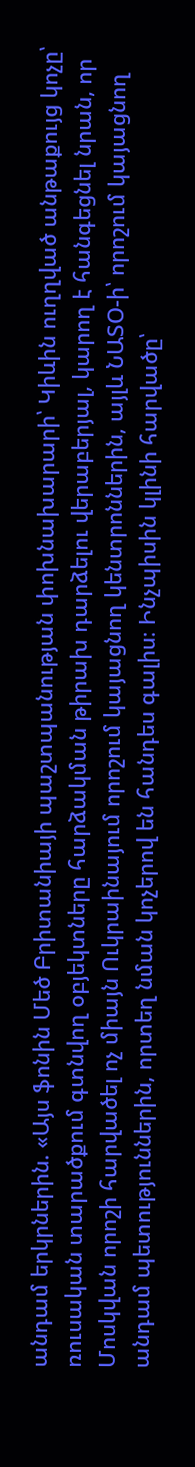անդամ երկրներին. «Այս ֆոնին Մեծ Բրիտանիայի պաշտպանության փոխնախարարի՝ Կիևին ուղղված անթաքույց կոչը՝ ռուսական տարածքում գտնվող օբյեկտները հարձակման թիրախ դարձելու վերաբերյալ, կարող է հանգեցնել նրան, որ Մոսկվան որոշի հարվածել ոչ միայն Ուկրաինայում որոշում կայացնող կենտրոններին, այլև ՆԱՏՕ-ի՝ որոշում կայացնող անդամ պետություններին, որտեղ նման կոչերով են հանդես գալիս։ Ինչպիսին կլինի հարվածը՝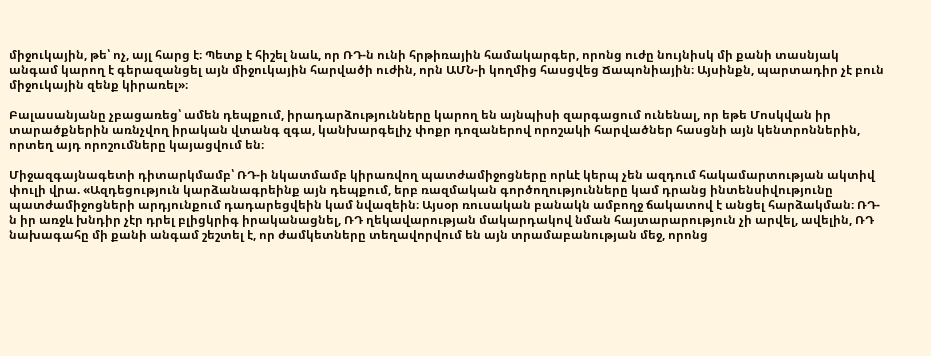միջուկային, թե՝ ոչ, այլ հարց է։ Պետք է հիշել նաև, որ ՌԴ-ն ունի հրթիռային համակարգեր, որոնց ուժը նույնիսկ մի քանի տասնյակ անգամ կարող է գերազանցել այն միջուկային հարվածի ուժին, որն ԱՄՆ-ի կողմից հասցվեց Ճապոնիային։ Այսինքն, պարտադիր չէ բուն միջուկային զենք կիրառել»։

Բալասանյանը չբացառեց՝ ամեն դեպքում, իրադարձությունները կարող են այնպիսի զարգացում ունենալ, որ եթե Մոսկվան իր տարածքներին առնչվող իրական վտանգ զգա, կանխարգելիչ փոքր դոզաներով որոշակի հարվածներ հասցնի այն կենտրոններին, որտեղ այդ որոշումները կայացվում են։

Միջազգայնագետի դիտարկմամբ՝ ՌԴ-ի նկատմամբ կիրառվող պատժամիջոցները որևէ կերպ չեն ազդում հակամարտության ակտիվ փուլի վրա. «Ազդեցություն կարձանագրեինք այն դեպքում, երբ ռազմական գործողությունները կամ դրանց ինտենսիվությունը պատժամիջոցների արդյունքում դադարեցվեին կամ նվազեին։ Այսօր ռուսական բանակն ամբողջ ճակատով է անցել հարձակման։ ՌԴ-ն իր առջև խնդիր չէր դրել բլիցկրիգ իրականացնել, ՌԴ ղեկավարության մակարդակով նման հայտարարություն չի արվել, ավելին, ՌԴ նախագահը մի քանի անգամ շեշտել է, որ ժամկետները տեղավորվում են այն տրամաբանության մեջ, որոնց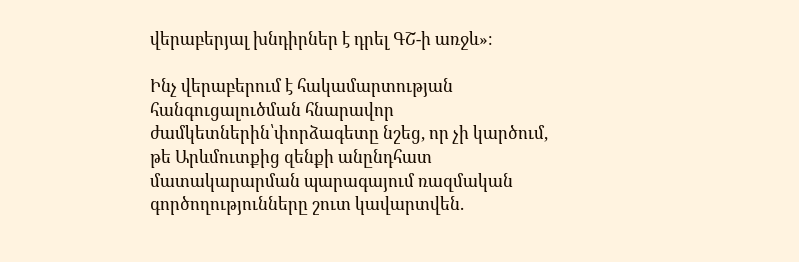վերաբերյալ խնդիրներ է դրել ԳՇ-ի առջև»։

Ինչ վերաբերում է հակամարտության հանգուցալուծման հնարավոր ժամկետներին՝փորձագետը նշեց, որ չի կարծում, թե Արևմուտքից զենքի անընդհատ մատակարարման պարագայում ռազմական գործողությունները շուտ կավարտվեն.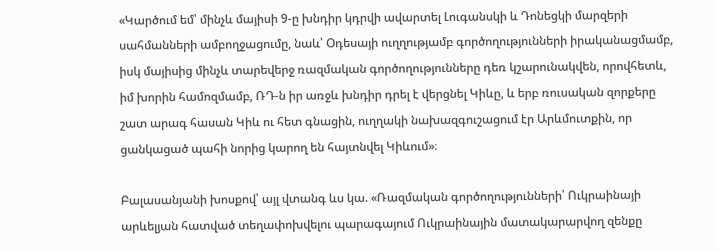«Կարծում եմ՝ մինչև մայիսի 9-ը խնդիր կդրվի ավարտել Լուգանսկի և Դոնեցկի մարզերի սահմանների ամբողջացումը, նաև՝ Օդեսայի ուղղությամբ գործողությունների իրականացմամբ, իսկ մայիսից մինչև տարեվերջ ռազմական գործողությունները դեռ կշարունակվեն, որովհետև, իմ խորին համոզմամբ, ՌԴ-ն իր առջև խնդիր դրել է վերցնել Կիևը, և երբ ռուսական զորքերը շատ արագ հասան Կիև ու հետ գնացին, ուղղակի նախազգուշացում էր Արևմուտքին, որ ցանկացած պահի նորից կարող են հայտնվել Կիևում»։

Բալասանյանի խոսքով՝ այլ վտանգ ևս կա. «Ռազմական գործողությունների՝ Ուկրաինայի արևելյան հատված տեղափոխվելու պարագայում Ուկրաինային մատակարարվող զենքը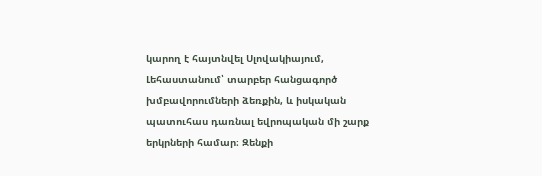կարող է հայտնվել Սլովակիայում, Լեհաստանում՝ տարբեր հանցագործ խմբավորումների ձեռքին, և իսկական պատուհաս դառնալ եվրոպական մի շարք երկրների համար։ Զենքի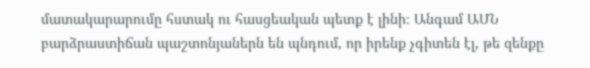մատակարարումը հստակ ու հասցեական պետք է լինի։ Անգամ ԱՄՆ բարձրաստիճան պաշտոնյաներն են պնդում, որ իրենք չգիտեն էլ, թե զենքը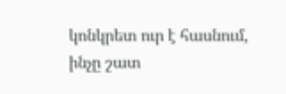կոնկրետ ուր է հասնում, ինչը շատ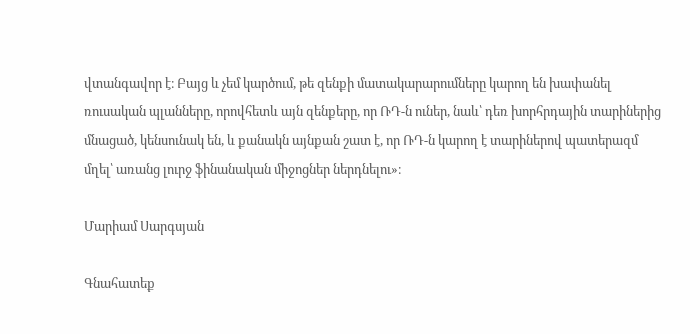վտանգավոր է։ Բայց և չեմ կարծում, թե զենքի մատակարարումները կարող են խափանել ռուսական պլանները, որովհետև այն զենքերը, որ ՌԴ-ն ուներ, նաև՝ դեռ խորհրդային տարիներից մնացած, կենսունակ են, և քանակն այնքան շատ է, որ ՌԴ-ն կարող է տարիներով պատերազմ մղել՝ առանց լուրջ ֆինանական միջոցներ ներդնելու»։

Մարիամ Սարգսյան

Գնահատեք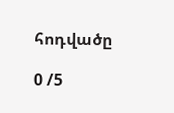հոդվածը

0 /5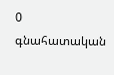0
գնահատական